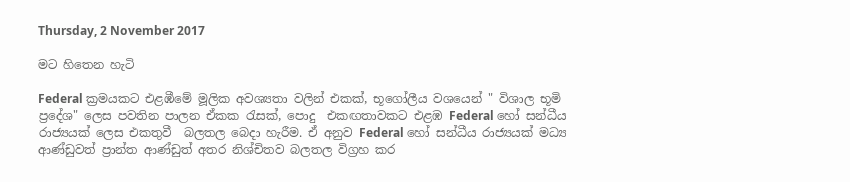Thursday, 2 November 2017

මට හිතෙන හැටි

Federal ක්‍රමයකට එළඹීමේ මූලික අවශ්‍යතා වලින් එකක්, භූගෝලීය වශයෙන් " විශාල භූමි ප්‍රදේශ" ලෙස පවතින පාලන ඒකක රැසක්, පොදු  එකඟතාවකට එළඹ Federal හෝ සන්ධීය රාජ්‍යයක් ලෙස එකතුවී  බලතල බෙදා හැරීම. ඒ අනුව Federal හෝ සන්ධීය රාජ්‍යයක් මධ්‍ය ආණ්ඩුවත් ප්‍රාන්ත ආණ්ඩුත් අතර නිශ්චිතව බලතල විග්‍රහ කර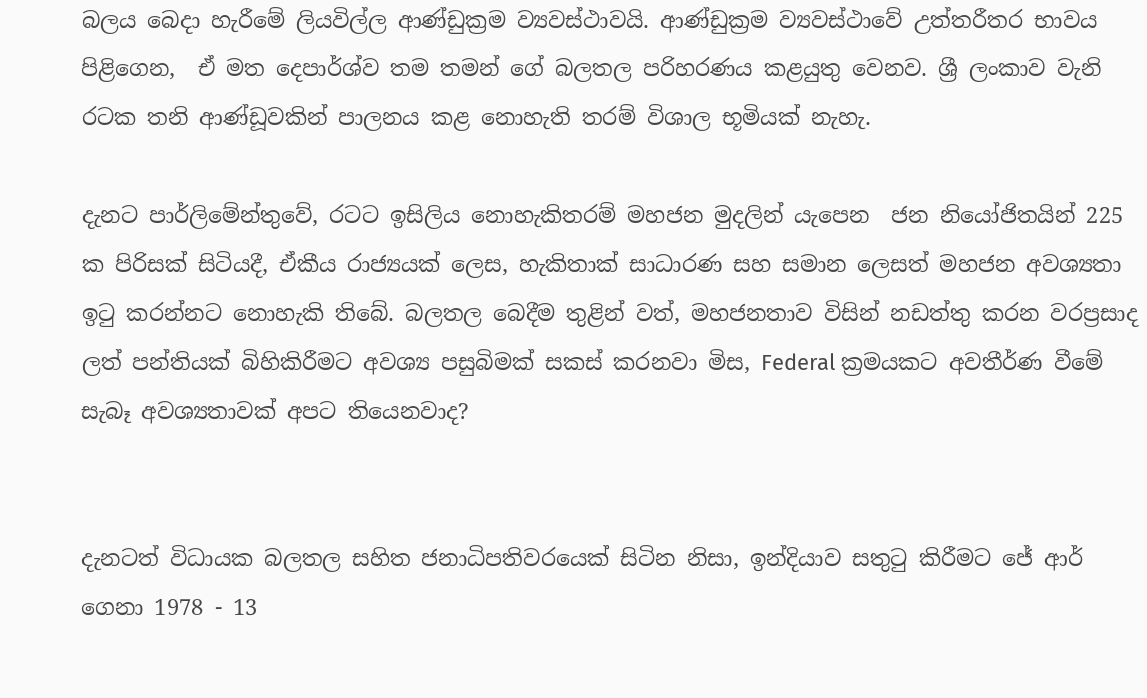බලය බෙදා හැරීමේ ලියවිල්ල ආණ්ඩුක්‍රම ව්‍යවස්ථාවයි. ආණ්ඩුක්‍රම ව්‍යවස්ථාවේ උත්තරීතර භාවය පිළිගෙන,  ඒ මත දෙපාර්ශ්ව තම තමන් ගේ බලතල පරිහරණය කළයුතු වෙනව. ශ්‍රී ලංකාව වැනි රටක තනි ආණ්ඩූවකින් පාලනය කළ නොහැති තරම් විශාල භූමියක් නැහැ.

දැනට පාර්ලිමේන්තුවේ, රටට ඉසිලිය නොහැකිතරම් මහජන මුදලින් යැපෙන  ජන නියෝජිතයින් 225 ක පිරිසක් සිටියදී, ඒකීය රාජ්‍යයක් ලෙස, හැකිතාක් සාධාරණ සහ සමාන ලෙසත් මහජන අවශ්‍යතා ඉටු කරන්නට නොහැකි තිබේ. බලතල බෙදීම තුළින් වත්, මහජනතාව විසින් නඩත්තු කරන වරප්‍රසාද ලත් පන්තියක් බිහිකිරීමට අවශ්‍ය පසුබිමක් සකස් කරනවා මිස, Federal ක්‍රමයකට අවතීර්ණ වීමේ සැබෑ අවශ්‍යතාවක් අපට තියෙනවාද?


දැනටත් විධායක බලතල සහිත ජනාධිපතිවරයෙක් සිටින නිසා, ඉන්දියාව සතුටු කිරීමට ජේ ආර් ගෙනා 1978 - 13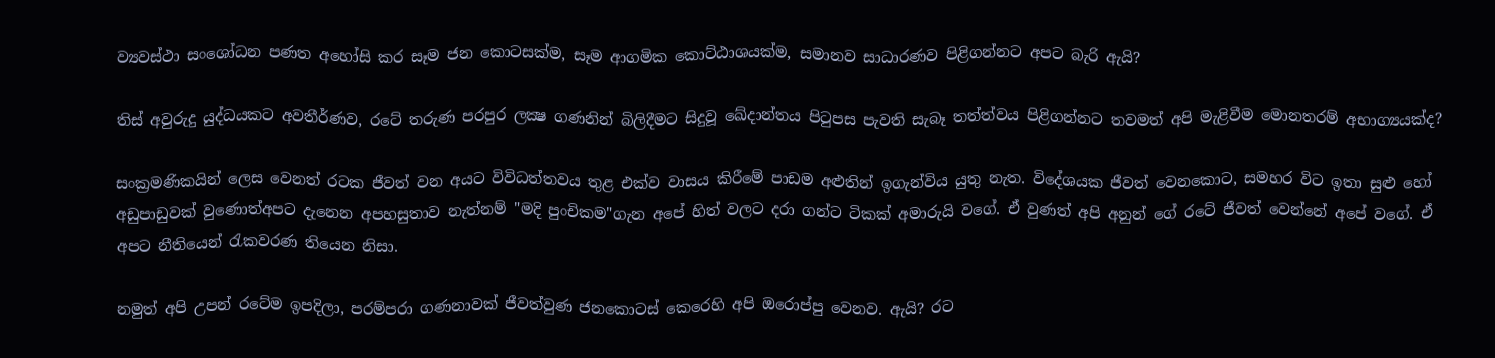ව්‍යවස්ථා සංශෝධන පණත අහෝසි කර සෑම ජන කොටසක්ම, සෑම ආගමික කොට්ඨාශයක්ම, සමානව සාධාරණව පිළිගන්නට අපට බැරි ඇයි?

තිස් අවුරුදු යුද්ධයකට අවතීර්ණව, රටේ තරුණ පරපුර ලක්‍ෂ ගණනින් බිලිදීමට සිදුවූ ඛේදාන්තය පිටුපස පැවති සැබෑ තත්ත්වය පිළිගන්නට තවමත් අපි මැළිවීම මොනතරම් අභාග්‍යයක්ද?

සංක්‍රමණිකයින් ලෙස වෙනත් රටක ජීවත් වන අයට විවිධත්තවය තුළ එක්ව වාසය කිරීමේ පාඩම අළුතින් ඉගැන්විය යුතු නැත. විදේශයක ජීවත් වෙනකොට, සමහර විට ඉතා සුළු හෝ අඩුපාඩුවක් වුණොත්අපට දැනෙන අපහසුතාව නැත්නම් "මදි පුංචිකම"ගැන අපේ හිත් වලට දරා ගන්ට ටිකක් අමාරුයි වගේ. ඒ වුණත් අපි අනුන් ගේ රටේ ජීවත් වෙන්නේ අපේ වගේ. ඒ අපට නීතියෙන් රැකවරණ තියෙන නිසා.

නමුත් අපි උපන් රටේම ඉපදිලා, පරම්පරා ගණනාවක් ජීවත්වුණ ජනකොටස් කෙරෙහි අපි ඔරොප්පු වෙනව. ඇයි? රට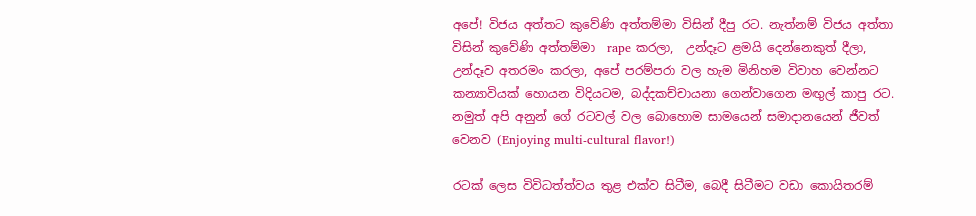අපේ! විජය අත්තට කුවේණි අත්තම්මා විසින් දීපු රට. නැත්නම් විජය අත්තා විසින් කුවේණි අත්තම්මා  rape කරලා,  උන්දෑට ළමයි දෙන්නෙකුත් දීලා, උන්දෑව අතරමං කරලා, අපේ පරම්පරා වල හැම මිනිහම විවාහ වෙන්නට කන්‍යාවියක් හොයන විදියටම, බද්දකච්චායනා ගෙන්වාගෙන මඟුල් කාපු රට. නමුත් අපි අනුන් ගේ රටවල් වල බොහොම සාමයෙන් සමාදානයෙන් ජීවත් වෙනව (Enjoying multi-cultural flavor!)

රටක් ලෙස විවිධත්ත්වය තුළ එක්ව සිටීම, බෙදී සිටීමට වඩා කොයිතරම්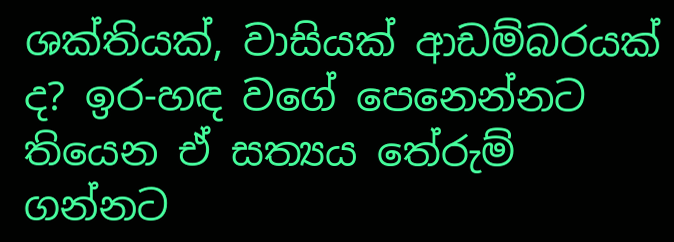ශක්තියක්, වාසියක් ආඩම්බරයක් ද? ඉර-හඳ වගේ පෙනෙන්නට තියෙන ඒ සත්‍යය තේරුම් ගන්නට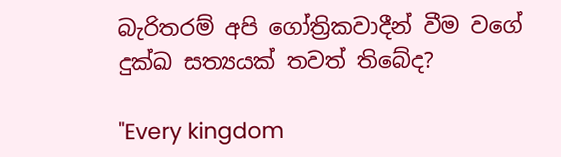බැරිතරම් අපි ගෝත්‍රිකවාදීන් වීම වගේ දුක්ඛ සත්‍යයක් තවත් තිබේද?

"Every kingdom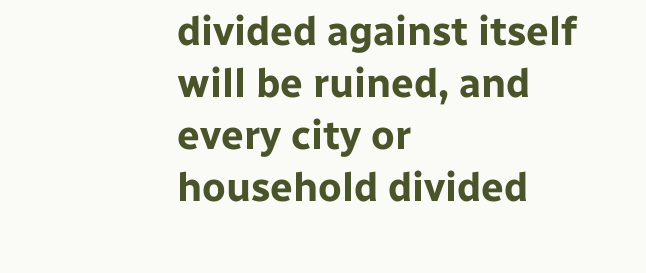divided against itself will be ruined, and every city or household divided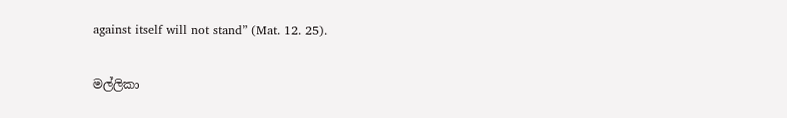against itself will not stand” (Mat. 12. 25).

මල්ලිකා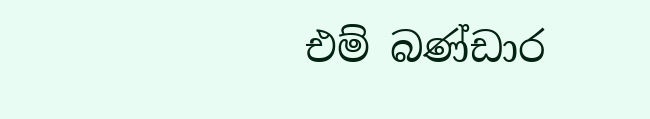එම් බණ්ඩාර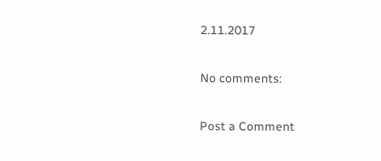2.11.2017

No comments:

Post a Comment